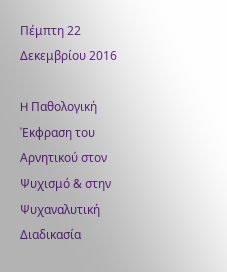Πέμπτη 22 Δεκεμβρίου 2016

H Παθολογική 'Eκφραση του Αρνητικού στον Ψυχισμό & στην Ψυχαναλυτική Διαδικασία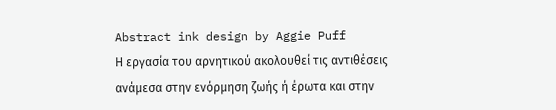Abstract ink design by Aggie Puff
Η εργασία του αρνητικού ακολουθεί τις αντιθέσεις ανάμεσα στην ενόρμηση ζωής ή έρωτα και στην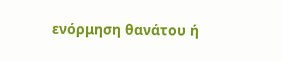ενόρμηση θανάτου ή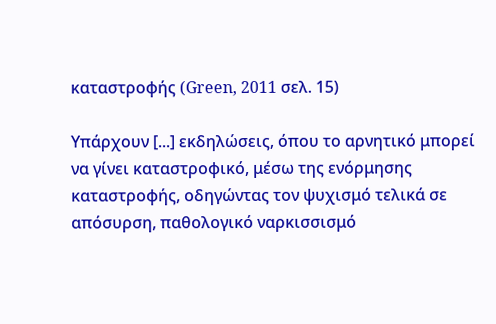καταστροφής (Green, 2011 σελ. 15)

Υπάρχουν [...] εκδηλώσεις, όπου το αρνητικό μπορεί να γίνει καταστροφικό, μέσω της ενόρμησης καταστροφής, οδηγώντας τον ψυχισμό τελικά σε απόσυρση, παθολογικό ναρκισσισμό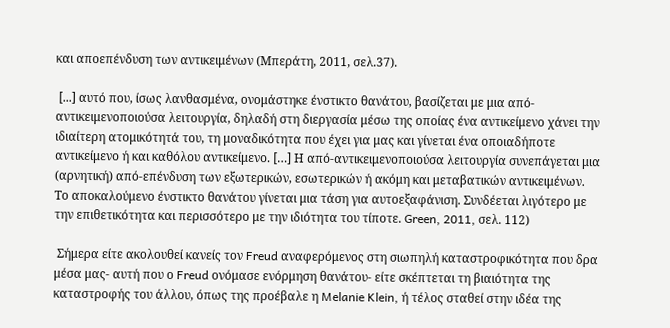και αποεπένδυση των αντικειμένων (Μπεράτη, 2011, σελ.37).

 [...] αυτό που, ίσως λανθασμένα, ονομάστηκε ένστικτο θανάτου, βασίζεται με μια από-αντικειμενοποιούσα λειτουργία, δηλαδή στη διεργασία μέσω της οποίας ένα αντικείμενο χάνει την ιδιαίτερη ατομικότητά του, τη μοναδικότητα που έχει για μας και γίνεται ένα οποιαδήποτε αντικείμενο ή και καθόλου αντικείμενο. […] Η από-αντικειμενοποιούσα λειτουργία συνεπάγεται μια (αρνητική) από-επένδυση των εξωτερικών, εσωτερικών ή ακόμη και μεταβατικών αντικειμένων. Το αποκαλούμενο ένστικτο θανάτου γίνεται μια τάση για αυτοεξαφάνιση. Συνδέεται λιγότερο με την επιθετικότητα και περισσότερο με την ιδιότητα του τίποτε. Green, 2011, σελ. 112)

 Σήμερα είτε ακολουθεί κανείς τον Freud αναφερόμενος στη σιωπηλή καταστροφικότητα που δρα μέσα μας- αυτή που ο Freud ονόμασε ενόρμηση θανάτου- είτε σκέπτεται τη βιαιότητα της καταστροφής του άλλου, όπως της προέβαλε η Melanie Klein, ή τέλος σταθεί στην ιδέα της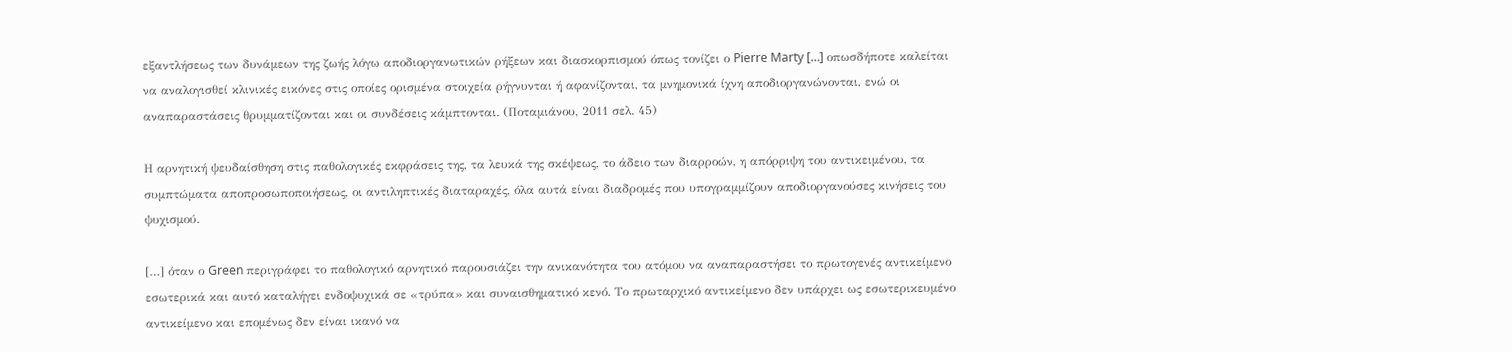εξαντλήσεως των δυνάμεων της ζωής λόγω αποδιοργανωτικών ρήξεων και διασκορπισμού όπως τονίζει ο Pierre Marty […] οπωσδήποτε καλείται να αναλογισθεί κλινικές εικόνες στις οποίες ορισμένα στοιχεία ρήγνυνται ή αφανίζονται, τα μνημονικά ίχνη αποδιοργανώνονται, ενώ οι αναπαραστάσεις θρυμματίζονται και οι συνδέσεις κάμπτονται. (Ποταμιάνου, 2011 σελ. 45)

Η αρνητική ψευδαίσθηση στις παθολογικές εκφράσεις της, τα λευκά της σκέψεως, το άδειο των διαρροών, η απόρριψη του αντικειμένου, τα συμπτώματα αποπροσωποποιήσεως, οι αντιληπτικές διαταραχές, όλα αυτά είναι διαδρομές που υπογραμμίζουν αποδιοργανούσες κινήσεις του ψυχισμού.

[…] όταν ο Green περιγράφει το παθολογικό αρνητικό παρουσιάζει την ανικανότητα του ατόμου να αναπαραστήσει το πρωτογενές αντικείμενο εσωτερικά και αυτό καταλήγει ενδοψυχικά σε «τρύπα» και συναισθηματικό κενό. Το πρωταρχικό αντικείμενο δεν υπάρχει ως εσωτερικευμένο αντικείμενο και επομένως δεν είναι ικανό να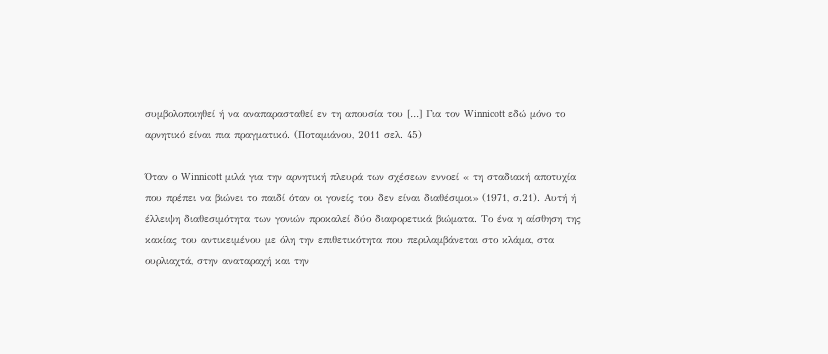συμβολοποιηθεί ή να αναπαρασταθεί εν τη απουσία του […] Για τον Winnicott εδώ μόνο το αρνητικό είναι πια πραγματικό. (Ποταμιάνου, 2011 σελ. 45)

Όταν ο Winnicott μιλά για την αρνητική πλευρά των σχέσεων εννοεί « τη σταδιακή αποτυχία που πρέπει να βιώνει το παιδί όταν οι γονείς του δεν είναι διαθέσιμοι» (1971, σ.21). Αυτή ή έλλειψη διαθεσιμότητα των γονιών προκαλεί δύο διαφορετικά βιώματα. Το ένα η αίσθηση της κακίας του αντικειμένου με όλη την επιθετικότητα που περιλαμβάνεται στο κλάμα, στα ουρλιαχτά, στην αναταραχή και την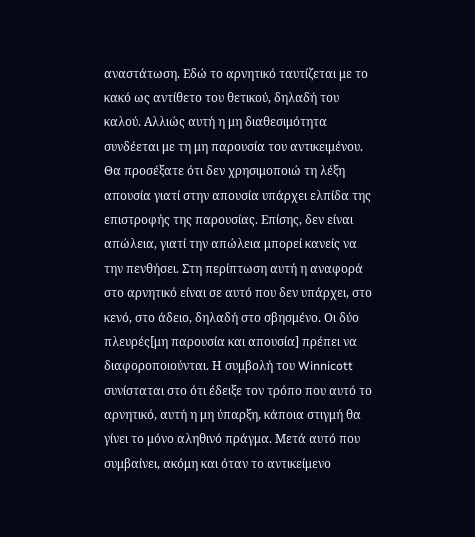αναστάτωση. Εδώ το αρνητικό ταυτίζεται με το κακό ως αντίθετο του θετικού, δηλαδή του καλού. Αλλιώς αυτή η μη διαθεσιμότητα συνδέεται με τη μη παρουσία του αντικειμένου. Θα προσέξατε ότι δεν χρησιμοποιώ τη λέξη απουσία γιατί στην απουσία υπάρχει ελπίδα της επιστροφής της παρουσίας. Επίσης, δεν είναι απώλεια, γιατί την απώλεια μπορεί κανείς να την πενθήσει. Στη περίπτωση αυτή η αναφορά στο αρνητικό είναι σε αυτό που δεν υπάρχει, στο κενό, στο άδειο, δηλαδή στο σβησμένο. Οι δύο πλευρές[μη παρουσία και απουσία] πρέπει να διαφοροποιούνται. Η συμβολή του Winnicott συνίσταται στο ότι έδειξε τον τρόπο που αυτό το αρνητικό, αυτή η μη ύπαρξη, κάποια στιγμή θα γίνει το μόνο αληθινό πράγμα. Μετά αυτό που συμβαίνει, ακόμη και όταν το αντικείμενο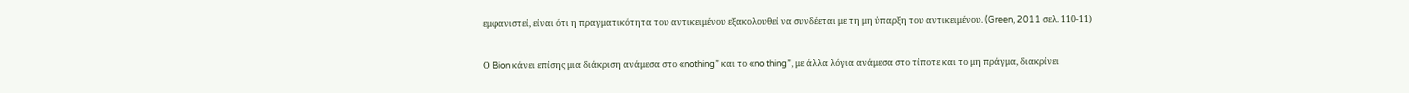εμφανιστεί, είναι ότι η πραγματικότητα του αντικειμένου εξακολουθεί να συνδέεται με τη μη ύπαρξη του αντικειμένου. (Green, 2011 σελ. 110-11)

Ο Bion κάνει επίσης μια διάκριση ανάμεσα στο «nothing” και το «no thing”, με άλλα λόγια ανάμεσα στο τίποτε και το μη πράγμα, διακρίνει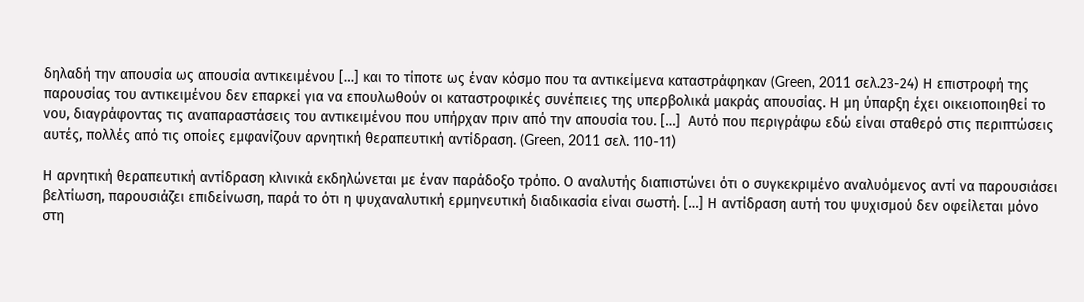δηλαδή την απουσία ως απουσία αντικειμένου […] και το τίποτε ως έναν κόσμο που τα αντικείμενα καταστράφηκαν (Green, 2011 σελ.23-24) Η επιστροφή της παρουσίας του αντικειμένου δεν επαρκεί για να επουλωθούν οι καταστροφικές συνέπειες της υπερβολικά μακράς απουσίας. Η μη ύπαρξη έχει οικειοποιηθεί το νου, διαγράφοντας τις αναπαραστάσεις του αντικειμένου που υπήρχαν πριν από την απουσία του. […]  Αυτό που περιγράφω εδώ είναι σταθερό στις περιπτώσεις αυτές, πολλές από τις οποίες εμφανίζουν αρνητική θεραπευτική αντίδραση. (Green, 2011 σελ. 110-11)

Η αρνητική θεραπευτική αντίδραση κλινικά εκδηλώνεται με έναν παράδοξο τρόπο. Ο αναλυτής διαπιστώνει ότι ο συγκεκριμένο αναλυόμενος αντί να παρουσιάσει βελτίωση, παρουσιάζει επιδείνωση, παρά το ότι η ψυχαναλυτική ερμηνευτική διαδικασία είναι σωστή. […] Η αντίδραση αυτή του ψυχισμού δεν οφείλεται μόνο στη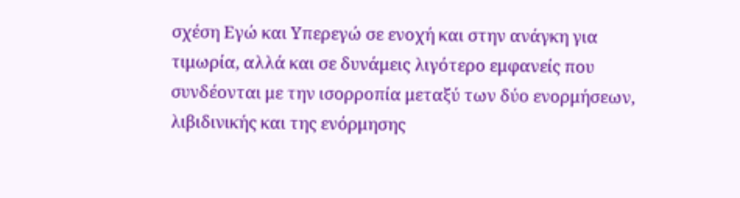σχέση Εγώ και Υπερεγώ σε ενοχή και στην ανάγκη για τιμωρία, αλλά και σε δυνάμεις λιγότερο εμφανείς που συνδέονται με την ισορροπία μεταξύ των δύο ενορμήσεων, λιβιδινικής και της ενόρμησης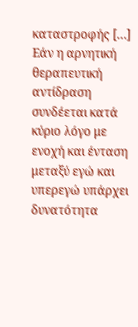καταστροφής […] Εάν η αρνητική θεραπευτική αντίδραση συνδέεται κατά κύριο λόγο με ενοχή και ένταση μεταξύ εγώ και υπερεγώ υπάρχει δυνατότητα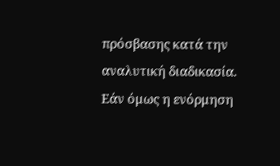πρόσβασης κατά την αναλυτική διαδικασία. Εάν όμως η ενόρμηση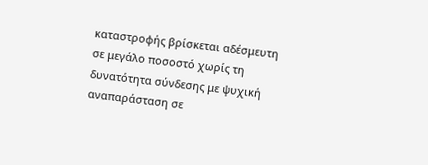καταστροφής βρίσκεται αδέσμευτη σε μεγάλο ποσοστό χωρίς τη δυνατότητα σύνδεσης με ψυχική αναπαράσταση σε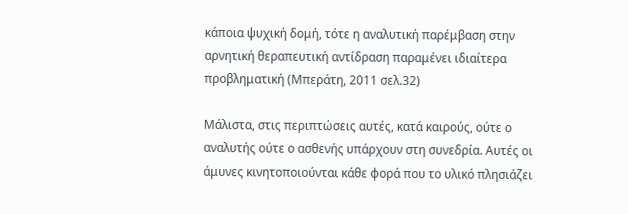κάποια ψυχική δομή, τότε η αναλυτική παρέμβαση στην αρνητική θεραπευτική αντίδραση παραμένει ιδιαίτερα προβληματική (Μπεράτη, 2011 σελ.32)

Μάλιστα, στις περιπτώσεις αυτές, κατά καιρούς, ούτε ο αναλυτής ούτε ο ασθενής υπάρχουν στη συνεδρία. Αυτές οι άμυνες κινητοποιούνται κάθε φορά που το υλικό πλησιάζει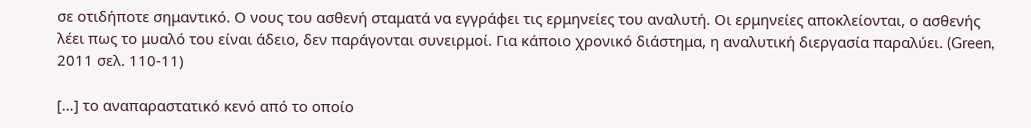σε οτιδήποτε σημαντικό. Ο νους του ασθενή σταματά να εγγράφει τις ερμηνείες του αναλυτή. Οι ερμηνείες αποκλείονται, ο ασθενής λέει πως το μυαλό του είναι άδειο, δεν παράγονται συνειρμοί. Για κάποιο χρονικό διάστημα, η αναλυτική διεργασία παραλύει. (Green, 2011 σελ. 110-11)

[…] το αναπαραστατικό κενό από το οποίο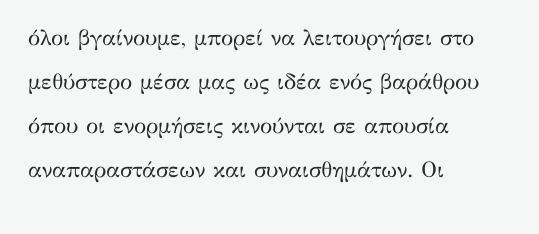όλοι βγαίνουμε, μπορεί να λειτουργήσει στο μεθύστερο μέσα μας ως ιδέα ενός βαράθρου όπου οι ενορμήσεις κινούνται σε απουσία αναπαραστάσεων και συναισθημάτων. Οι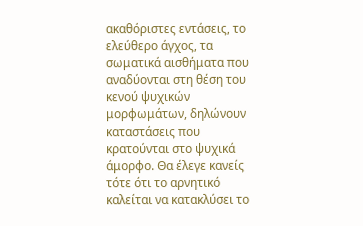ακαθόριστες εντάσεις, το ελεύθερο άγχος, τα σωματικά αισθήματα που αναδύονται στη θέση του κενού ψυχικών μορφωμάτων, δηλώνουν καταστάσεις που κρατούνται στο ψυχικά άμορφο. Θα έλεγε κανείς τότε ότι το αρνητικό καλείται να κατακλύσει το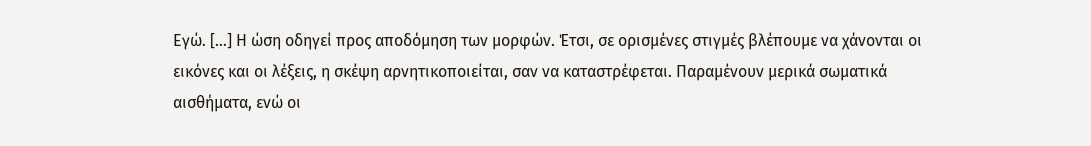Εγώ. […] Η ώση οδηγεί προς αποδόμηση των μορφών. Έτσι, σε ορισμένες στιγμές βλέπουμε να χάνονται οι εικόνες και οι λέξεις, η σκέψη αρνητικοποιείται, σαν να καταστρέφεται. Παραμένουν μερικά σωματικά αισθήματα, ενώ οι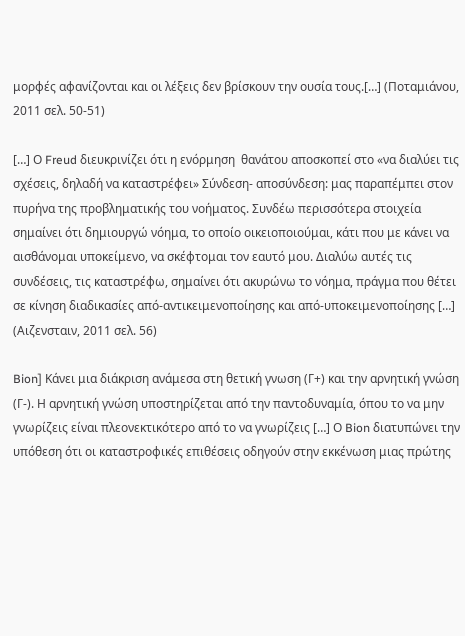μορφές αφανίζονται και οι λέξεις δεν βρίσκουν την ουσία τους.[…] (Ποταμιάνου, 2011 σελ. 50-51)

[…] Ο Freud διευκρινίζει ότι η ενόρμηση  θανάτου αποσκοπεί στο «να διαλύει τις σχέσεις, δηλαδή να καταστρέφει» Σύνδεση- αποσύνδεση: μας παραπέμπει στον πυρήνα της προβληματικής του νοήματος. Συνδέω περισσότερα στοιχεία σημαίνει ότι δημιουργώ νόημα, το οποίο οικειοποιούμαι, κάτι που με κάνει να αισθάνομαι υποκείμενο, να σκέφτομαι τον εαυτό μου. Διαλύω αυτές τις συνδέσεις, τις καταστρέφω, σημαίνει ότι ακυρώνω το νόημα, πράγμα που θέτει σε κίνηση διαδικασίες από-αντικειμενοποίησης και από-υποκειμενοποίησης […] (Αιζενσταιν, 2011 σελ. 56)

Bion] Κάνει μια διάκριση ανάμεσα στη θετική γνωση (Γ+) και την αρνητική γνώση (Γ-). Η αρνητική γνώση υποστηρίζεται από την παντοδυναμία, όπου το να μην γνωρίζεις είναι πλεονεκτικότερο από το να γνωρίζεις […] Ο Bion διατυπώνει την υπόθεση ότι οι καταστροφικές επιθέσεις οδηγούν στην εκκένωση μιας πρώτης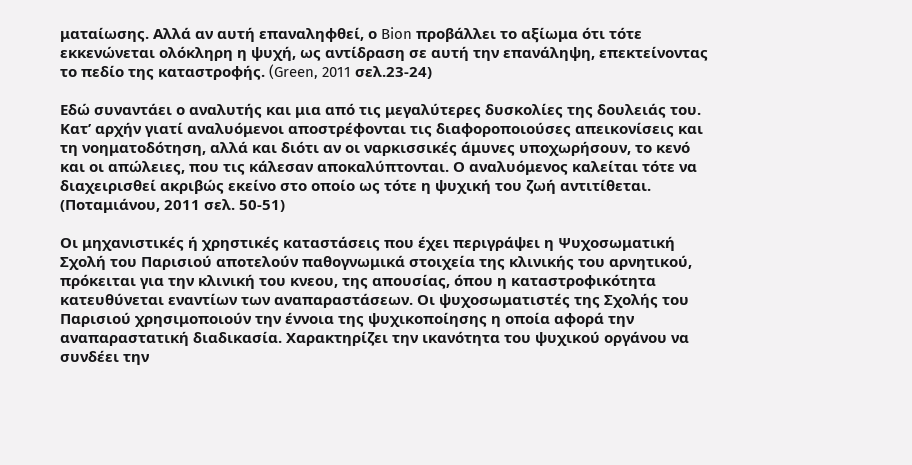ματαίωσης. Αλλά αν αυτή επαναληφθεί, ο Bion προβάλλει το αξίωμα ότι τότε εκκενώνεται ολόκληρη η ψυχή, ως αντίδραση σε αυτή την επανάληψη, επεκτείνοντας το πεδίο της καταστροφής. (Green, 2011 σελ.23-24)

Εδώ συναντάει ο αναλυτής και μια από τις μεγαλύτερες δυσκολίες της δουλειάς του. Κατ’ αρχήν γιατί αναλυόμενοι αποστρέφονται τις διαφοροποιούσες απεικονίσεις και τη νοηματοδότηση, αλλά και διότι αν οι ναρκισσικές άμυνες υποχωρήσουν, το κενό και οι απώλειες, που τις κάλεσαν αποκαλύπτονται. Ο αναλυόμενος καλείται τότε να διαχειρισθεί ακριβώς εκείνο στο οποίο ως τότε η ψυχική του ζωή αντιτίθεται. (Ποταμιάνου, 2011 σελ. 50-51)

Οι μηχανιστικές ή χρηστικές καταστάσεις που έχει περιγράψει η Ψυχοσωματική Σχολή του Παρισιού αποτελούν παθογνωμικά στοιχεία της κλινικής του αρνητικού, πρόκειται για την κλινική του κνεου, της απουσίας, όπου η καταστροφικότητα κατευθύνεται εναντίων των αναπαραστάσεων. Οι ψυχοσωματιστές της Σχολής του Παρισιού χρησιμοποιούν την έννοια της ψυχικοποίησης η οποία αφορά την αναπαραστατική διαδικασία. Χαρακτηρίζει την ικανότητα του ψυχικού οργάνου να συνδέει την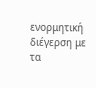ενορμητική διέγερση με τα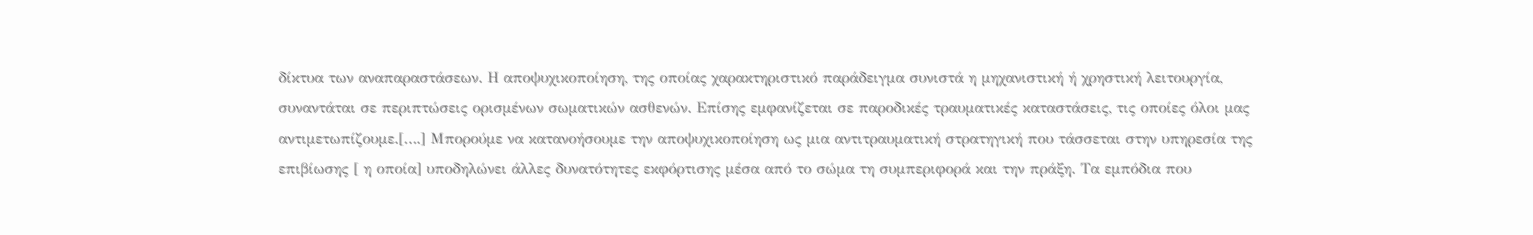δίκτυα των αναπαραστάσεων. Η αποψυχικοποίηση, της οποίας χαρακτηριστικό παράδειγμα συνιστά η μηχανιστική ή χρηστική λειτουργία, συναντάται σε περιπτώσεις ορισμένων σωματικών ασθενών. Επίσης εμφανίζεται σε παροδικές τραυματικές καταστάσεις, τις οποίες όλοι μας αντιμετωπίζουμε.[….] Μπορούμε να κατανοήσουμε την αποψυχικοποίηση ως μια αντιτραυματική στρατηγική που τάσσεται στην υπηρεσία της επιβίωσης [ η οποία] υποδηλώνει άλλες δυνατότητες εκφόρτισης μέσα από το σώμα τη συμπεριφορά και την πράξη. Τα εμπόδια που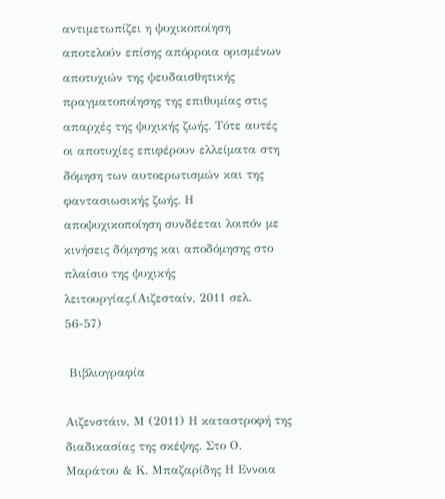αντιμετωπίζει η ψυχικοποίηση αποτελούν επίσης απόρροια ορισμένων αποτυχιών της ψευδαισθητικής πραγματοποίησης της επιθυμίας στις απαρχές της ψυχικής ζωής. Τότε αυτές οι αποτυχίες επιφέρουν ελλείματα στη δόμηση των αυτοερωτισμών και της φαντασιωσικής ζωής. Η αποψυχικοποίηση συνδέεται λοιπόν με κινήσεις δόμησης και αποδόμησης στο πλαίσιο της ψυχικής λειτουργίας.(Αιζεσταίν, 2011 σελ. 56-57)

 Βιβλιογραφία

Αιζενστάιν, Μ (2011) Η καταστροφή της διαδικασίας της σκέψης. Στο Ο. Μαράτου & Κ. Μπαζαρίδης Η Εννοια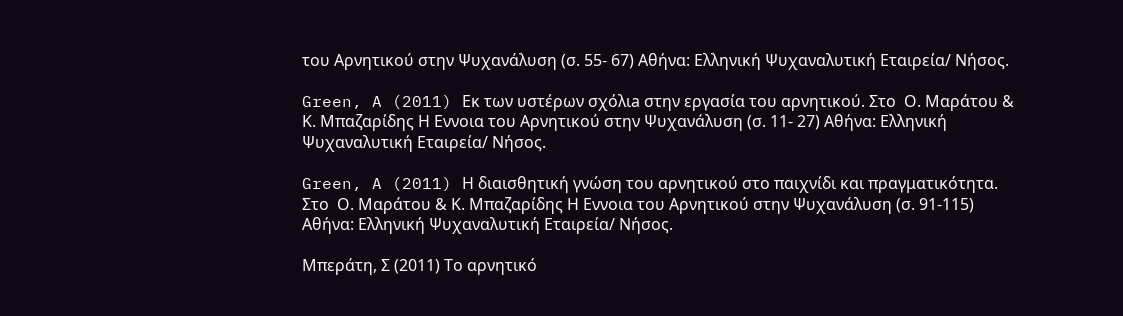του Αρνητικού στην Ψυχανάλυση (σ. 55- 67) Αθήνα: Ελληνική Ψυχαναλυτική Εταιρεία/ Νήσος.

Green, A (2011) Εκ των υστέρων σχόλιa στην εργασία του αρνητικού. Στο  Ο. Μαράτου & Κ. Μπαζαρίδης Η Εννοια του Αρνητικού στην Ψυχανάλυση (σ. 11- 27) Αθήνα: Ελληνική Ψυχαναλυτική Εταιρεία/ Νήσος.

Green, A (2011) Η διαισθητική γνώση του αρνητικού στο παιχνίδι και πραγματικότητα. Στο  Ο. Μαράτου & Κ. Μπαζαρίδης Η Εννοια του Αρνητικού στην Ψυχανάλυση (σ. 91-115) Αθήνα: Ελληνική Ψυχαναλυτική Εταιρεία/ Νήσος.

Μπεράτη, Σ (2011) Το αρνητικό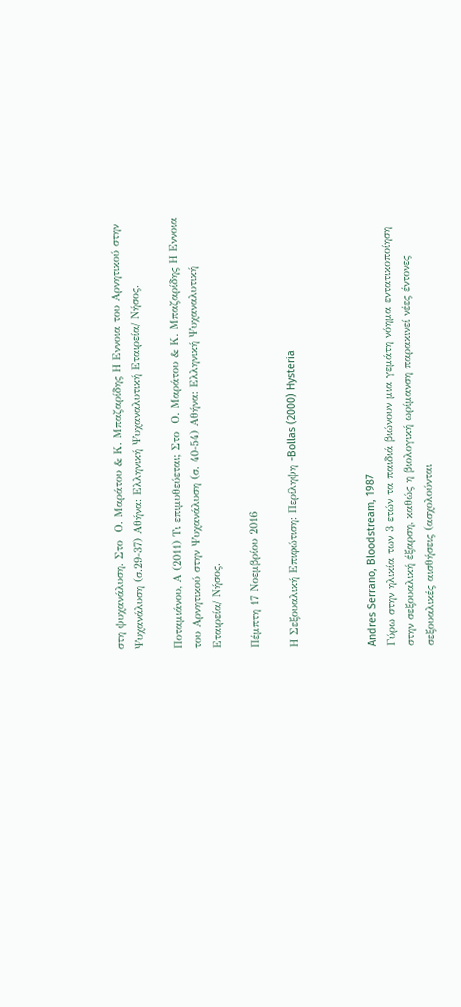στη ψυχανάλυση. Στο  Ο. Μαράτου & Κ. Μπαζαρίδης Η Εννοια του Αρνητικού στην Ψυχανάλυση (σ.29-37) Αθήνα: Ελληνική Ψυχαναλυτική Εταιρεία/ Νήσος.

Ποταμιάνου, Α (2011) Τι επιμυθεύεται; Στο  Ο. Μαράτου & Κ. Μπαζαρίδης Η Εννοια του Αρνητικού στην Ψυχανάλυση (σ. 40-54) Αθήνα: Ελληνική Ψυχαναλυτική Εταιρεία/ Νήσος.

Πέμπτη 17 Νοεμβρίου 2016

Η Σεξουαλική Επιφώτιση: Περίληψη -Bollas (2000) Hysteria



Andres Serrano, Bloodstream, 1987
Γύρω στην ηλικία των 3 ετών τα παιδιά βιώνουν μια γεμάτη νόημα εντατικοποίηση στην σεξουαλική έξαρση, καθώς η βιολογική ωρίμανση παρακινεί νέες έντονες σεξουαλικές αισθήσεις (ασχολούνται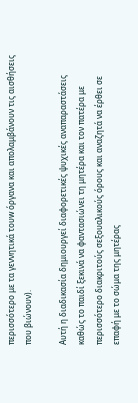περισσότερο με τα γεννητικά τουw όργανα και απολαμβάνουν τις αισθήσεις που βιώνουν).

Αυτή η διαδικασία δημιουργεί διαφορετικές ψυχικές αναπαραστάσεις καθώς το παιδί ξεκινά να φαντασιώνει τη μητέρα και τον πατέρα με περισσότερο διακριτούς σεξουαλικούς όρους και αναζητά να έρθει σε επαφή με το σώμα της μητέρας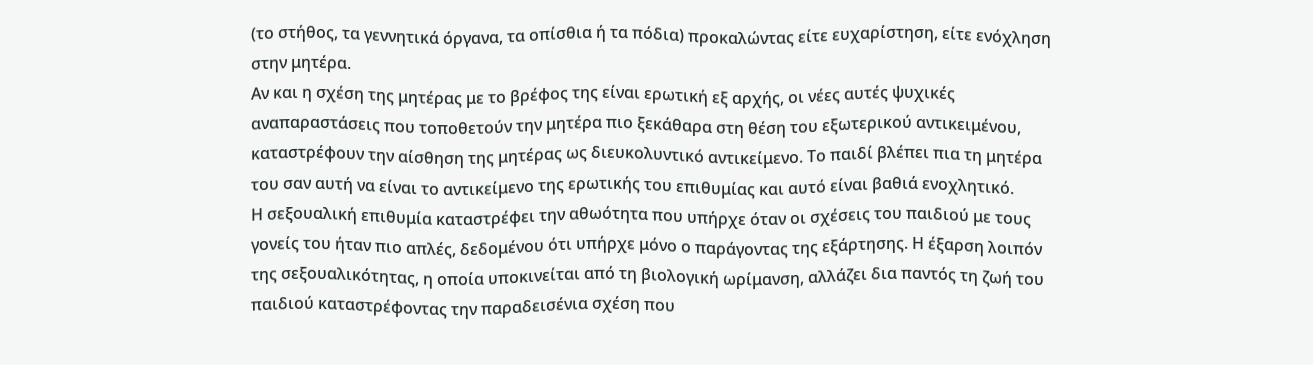(το στήθος, τα γεννητικά όργανα, τα οπίσθια ή τα πόδια) προκαλώντας είτε ευχαρίστηση, είτε ενόχληση στην μητέρα.
Αν και η σχέση της μητέρας με το βρέφος της είναι ερωτική εξ αρχής, οι νέες αυτές ψυχικές αναπαραστάσεις που τοποθετούν την μητέρα πιο ξεκάθαρα στη θέση του εξωτερικού αντικειμένου, καταστρέφουν την αίσθηση της μητέρας ως διευκολυντικό αντικείμενο. Το παιδί βλέπει πια τη μητέρα του σαν αυτή να είναι το αντικείμενο της ερωτικής του επιθυμίας και αυτό είναι βαθιά ενοχλητικό.
Η σεξουαλική επιθυμία καταστρέφει την αθωότητα που υπήρχε όταν οι σχέσεις του παιδιού με τους γονείς του ήταν πιο απλές, δεδομένου ότι υπήρχε μόνο ο παράγοντας της εξάρτησης. Η έξαρση λοιπόν της σεξουαλικότητας, η οποία υποκινείται από τη βιολογική ωρίμανση, αλλάζει δια παντός τη ζωή του παιδιού καταστρέφοντας την παραδεισένια σχέση που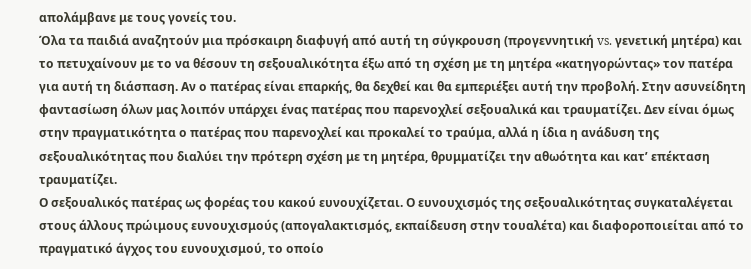απολάμβανε με τους γονείς του.
Όλα τα παιδιά αναζητούν μια πρόσκαιρη διαφυγή από αυτή τη σύγκρουση (προγεννητική vs. γενετική μητέρα) και το πετυχαίνουν με το να θέσουν τη σεξουαλικότητα έξω από τη σχέση με τη μητέρα «κατηγορώντας» τον πατέρα για αυτή τη διάσπαση. Αν ο πατέρας είναι επαρκής, θα δεχθεί και θα εμπεριέξει αυτή την προβολή. Στην ασυνείδητη φαντασίωση όλων μας λοιπόν υπάρχει ένας πατέρας που παρενοχλεί σεξουαλικά και τραυματίζει. Δεν είναι όμως στην πραγματικότητα ο πατέρας που παρενοχλεί και προκαλεί το τραύμα, αλλά η ίδια η ανάδυση της σεξουαλικότητας που διαλύει την πρότερη σχέση με τη μητέρα, θρυμματίζει την αθωότητα και κατ’ επέκταση τραυματίζει.
Ο σεξουαλικός πατέρας ως φορέας του κακού ευνουχίζεται. Ο ευνουχισμός της σεξουαλικότητας συγκαταλέγεται στους άλλους πρώιμους ευνουχισμούς (απογαλακτισμός, εκπαίδευση στην τουαλέτα) και διαφοροποιείται από το πραγματικό άγχος του ευνουχισμού, το οποίο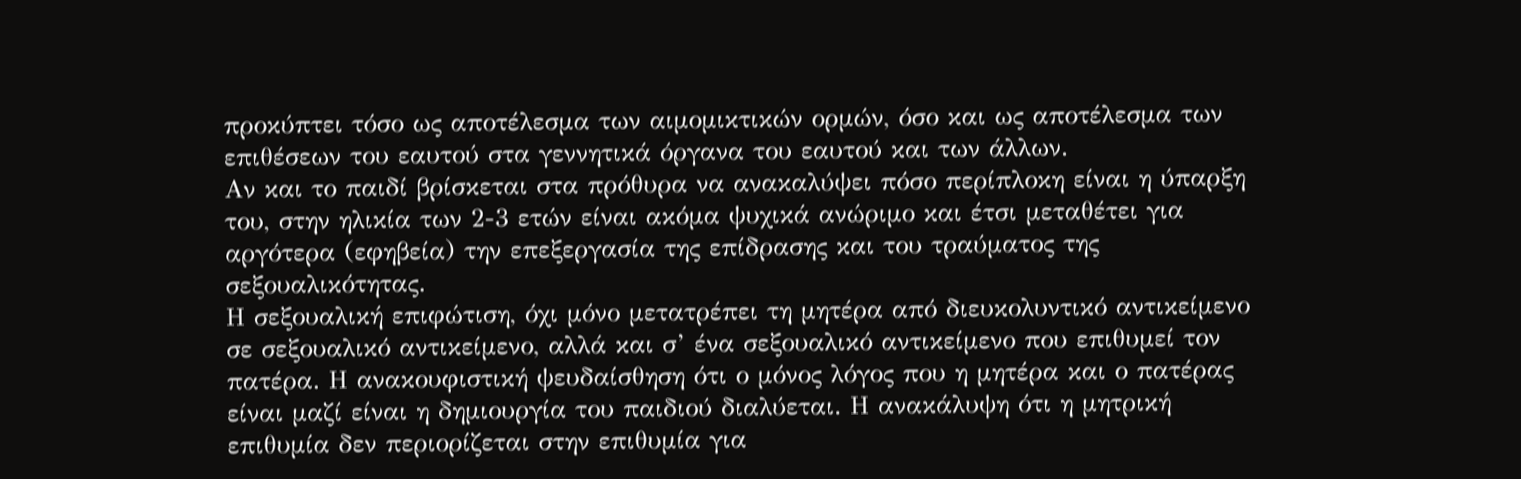προκύπτει τόσο ως αποτέλεσμα των αιμομικτικών ορμών, όσο και ως αποτέλεσμα των επιθέσεων του εαυτού στα γεννητικά όργανα του εαυτού και των άλλων.
Αν και το παιδί βρίσκεται στα πρόθυρα να ανακαλύψει πόσο περίπλοκη είναι η ύπαρξη του, στην ηλικία των 2-3 ετών είναι ακόμα ψυχικά ανώριμο και έτσι μεταθέτει για αργότερα (εφηβεία) την επεξεργασία της επίδρασης και του τραύματος της σεξουαλικότητας.
Η σεξουαλική επιφώτιση, όχι μόνο μετατρέπει τη μητέρα από διευκολυντικό αντικείμενο σε σεξουαλικό αντικείμενο, αλλά και σ’ ένα σεξουαλικό αντικείμενο που επιθυμεί τον πατέρα. Η ανακουφιστική ψευδαίσθηση ότι ο μόνος λόγος που η μητέρα και ο πατέρας είναι μαζί είναι η δημιουργία του παιδιού διαλύεται. Η ανακάλυψη ότι η μητρική επιθυμία δεν περιορίζεται στην επιθυμία για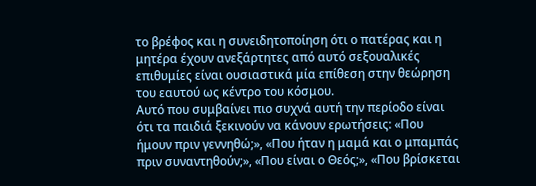το βρέφος και η συνειδητοποίηση ότι ο πατέρας και η μητέρα έχουν ανεξάρτητες από αυτό σεξουαλικές επιθυμίες είναι ουσιαστικά μία επίθεση στην θεώρηση του εαυτού ως κέντρο του κόσμου.
Αυτό που συμβαίνει πιο συχνά αυτή την περίοδο είναι ότι τα παιδιά ξεκινούν να κάνουν ερωτήσεις: «Που ήμουν πριν γεννηθώ;», «Που ήταν η μαμά και ο μπαμπάς πριν συναντηθούν;», «Που είναι ο Θεός;», «Που βρίσκεται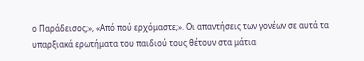ο Παράδεισος;», «Από πού ερχόμαστε;». Οι απαντήσεις των γονέων σε αυτά τα υπαρξιακά ερωτήματα του παιδιού τους θέτουν στα μάτια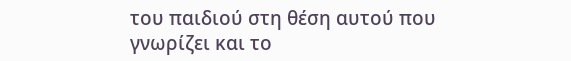του παιδιού στη θέση αυτού που γνωρίζει και το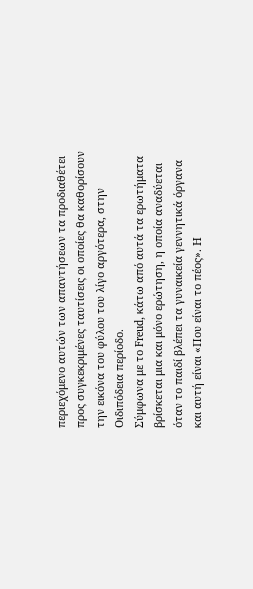περιεχόμενο αυτών των απαντήσεων τα προδιαθέτει προς συγκεκριμένες ταυτίσεις οι οποίες θα καθορίσουν την εικόνα του φύλου του λίγο αργότερα, στην Οιδιπόδεια περίοδο.
Σύμφωνα με το Freud, κάτω από αυτά τα ερωτήματα βρίσκεται μια και μόνο ερώτηση, η οποία αναδύεται όταν το παιδί βλέπει τα γυναικεία γεννητικά όργανα και αυτή είναι «Που είναι το πέος». Η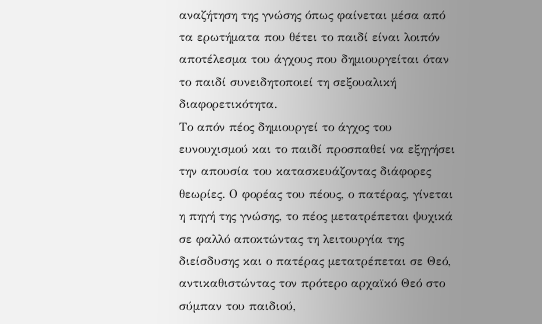αναζήτηση της γνώσης όπως φαίνεται μέσα από τα ερωτήματα που θέτει το παιδί είναι λοιπόν αποτέλεσμα του άγχους που δημιουργείται όταν το παιδί συνειδητοποιεί τη σεξουαλική διαφορετικότητα.
Το απόν πέος δημιουργεί το άγχος του ευνουχισμού και το παιδί προσπαθεί να εξηγήσει την απουσία του κατασκευάζοντας διάφορες θεωρίες. Ο φορέας του πέους, ο πατέρας, γίνεται η πηγή της γνώσης, το πέος μετατρέπεται ψυχικά σε φαλλό αποκτώντας τη λειτουργία της διείσδυσης και ο πατέρας μετατρέπεται σε Θεό, αντικαθιστώντας τον πρότερο αρχαϊκό Θεό στο σύμπαν του παιδιού,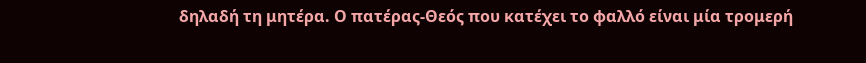δηλαδή τη μητέρα. Ο πατέρας-Θεός που κατέχει το φαλλό είναι μία τρομερή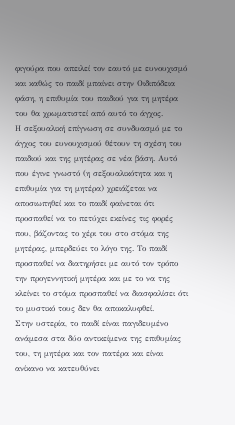φιγούρα που απειλεί τον εαυτό με ευνουχισμό και καθώς το παιδί μπαίνει στην Οιδιπόδεια φάση, η επιθυμία του παιδιού για τη μητέρα του θα χρωματιστεί από αυτό το άγχος.
Η σεξουαλική επίγνωση σε συνδυασμό με το άγχος του ευνουχισμού θέτουν τη σχέση του παιδιού και της μητέρας σε νέα βάση. Αυτό που έγινε γνωστό (η σεξουαλικότητα και η επιθυμία για τη μητέρα) χρειάζεται να αποσιωπηθεί και το παιδί φαίνεται ότι προσπαθεί να το πετύχει εκείνες τις φορές που, βάζοντας το χέρι του στο στόμα της μητέρας, μπερδεύει το λόγο της. Το παιδί προσπαθεί να διατηρήσει με αυτό τον τρόπο την προγεννητική μητέρα και με το να της κλείνει το στόμα προσπαθεί να διασφαλίσει ότι το μυστικό τους δεν θα αποκαλυφθεί.
Στην υστερία, το παιδί είναι παγιδευμένο ανάμεσα στα δύο αντικείμενα της επιθυμίας του, τη μητέρα και τον πατέρα και είναι ανίκανο να κατευθύνει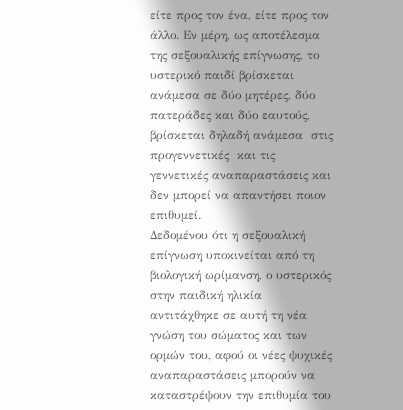είτε προς τον ένα, είτε προς τον άλλο. Εν μέρη, ως αποτέλεσμα της σεξουαλικής επίγνωσης, το υστερικό παιδί βρίσκεται ανάμεσα σε δύο μητέρες, δύο πατεράδες και δύο εαυτούς, βρίσκεται δηλαδή ανάμεσα  στις προγεννετικές  και τις γεννετικές αναπαραστάσεις και δεν μπορεί να απαντήσει ποιον επιθυμεί.
Δεδομένου ότι η σεξουαλική επίγνωση υποκινείται από τη βιολογική ωρίμανση, ο υστερικός στην παιδική ηλικία αντιτάχθηκε σε αυτή τη νέα γνώση του σώματος και των ορμών του, αφού οι νέες ψυχικές αναπαραστάσεις μπορούν να καταστρέψουν την επιθυμία του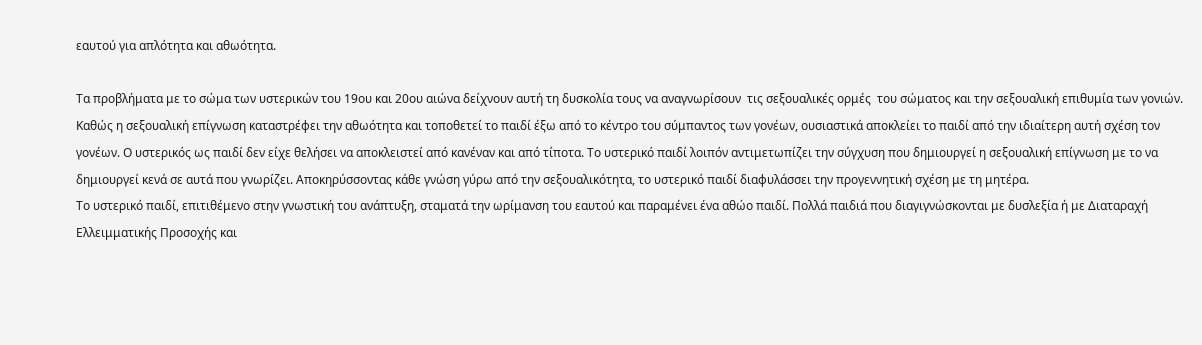εαυτού για απλότητα και αθωότητα.

Τα προβλήματα με το σώμα των υστερικών του 19ου και 20ου αιώνα δείχνουν αυτή τη δυσκολία τους να αναγνωρίσουν  τις σεξουαλικές ορμές  του σώματος και την σεξουαλική επιθυμία των γονιών. Καθώς η σεξουαλική επίγνωση καταστρέφει την αθωότητα και τοποθετεί το παιδί έξω από το κέντρο του σύμπαντος των γονέων, ουσιαστικά αποκλείει το παιδί από την ιδιαίτερη αυτή σχέση τον γονέων. Ο υστερικός ως παιδί δεν είχε θελήσει να αποκλειστεί από κανέναν και από τίποτα. Το υστερικό παιδί λοιπόν αντιμετωπίζει την σύγχυση που δημιουργεί η σεξουαλική επίγνωση με το να δημιουργεί κενά σε αυτά που γνωρίζει. Αποκηρύσσοντας κάθε γνώση γύρω από την σεξουαλικότητα, το υστερικό παιδί διαφυλάσσει την προγεννητική σχέση με τη μητέρα.
Το υστερικό παιδί, επιτιθέμενο στην γνωστική του ανάπτυξη, σταματά την ωρίμανση του εαυτού και παραμένει ένα αθώο παιδί. Πολλά παιδιά που διαγιγνώσκονται με δυσλεξία ή με Διαταραχή Ελλειμματικής Προσοχής και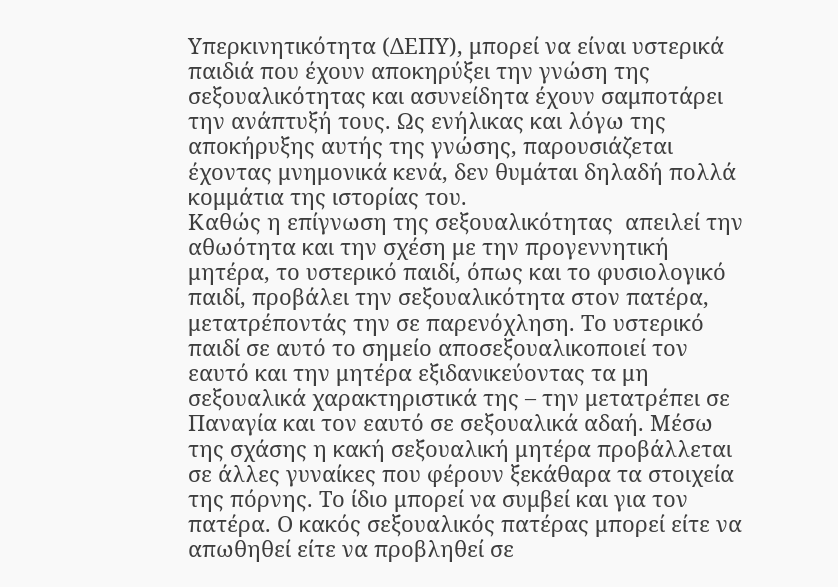Υπερκινητικότητα (ΔΕΠΥ), μπορεί να είναι υστερικά παιδιά που έχουν αποκηρύξει την γνώση της σεξουαλικότητας και ασυνείδητα έχουν σαμποτάρει την ανάπτυξή τους. Ως ενήλικας και λόγω της αποκήρυξης αυτής της γνώσης, παρουσιάζεται έχοντας μνημονικά κενά, δεν θυμάται δηλαδή πολλά κομμάτια της ιστορίας του.
Καθώς η επίγνωση της σεξουαλικότητας  απειλεί την αθωότητα και την σχέση με την προγεννητική μητέρα, το υστερικό παιδί, όπως και το φυσιολογικό παιδί, προβάλει την σεξουαλικότητα στον πατέρα, μετατρέποντάς την σε παρενόχληση. Το υστερικό παιδί σε αυτό το σημείο αποσεξουαλικοποιεί τον εαυτό και την μητέρα εξιδανικεύοντας τα μη σεξουαλικά χαρακτηριστικά της – την μετατρέπει σε Παναγία και τον εαυτό σε σεξουαλικά αδαή. Μέσω της σχάσης η κακή σεξουαλική μητέρα προβάλλεται σε άλλες γυναίκες που φέρουν ξεκάθαρα τα στοιχεία της πόρνης. Το ίδιο μπορεί να συμβεί και για τον πατέρα. Ο κακός σεξουαλικός πατέρας μπορεί είτε να απωθηθεί είτε να προβληθεί σε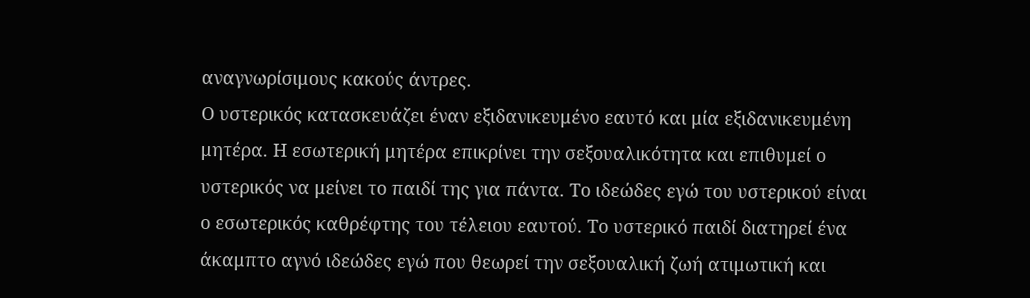αναγνωρίσιμους κακούς άντρες.
Ο υστερικός κατασκευάζει έναν εξιδανικευμένο εαυτό και μία εξιδανικευμένη μητέρα. Η εσωτερική μητέρα επικρίνει την σεξουαλικότητα και επιθυμεί ο υστερικός να μείνει το παιδί της για πάντα. Το ιδεώδες εγώ του υστερικού είναι ο εσωτερικός καθρέφτης του τέλειου εαυτού. Το υστερικό παιδί διατηρεί ένα άκαμπτο αγνό ιδεώδες εγώ που θεωρεί την σεξουαλική ζωή ατιμωτική και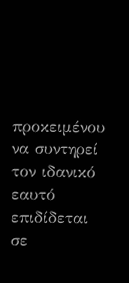προκειμένου να συντηρεί τον ιδανικό εαυτό επιδίδεται σε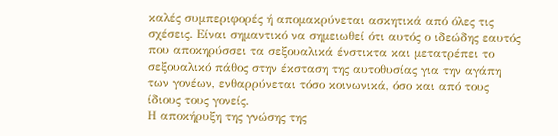καλές συμπεριφορές ή απομακρύνεται ασκητικά από όλες τις σχέσεις. Είναι σημαντικό να σημειωθεί ότι αυτός ο ιδεώδης εαυτός που αποκηρύσσει τα σεξουαλικά ένστικτα και μετατρέπει το σεξουαλικό πάθος στην έκσταση της αυτοθυσίας για την αγάπη των γονέων, ενθαρρύνεται τόσο κοινωνικά, όσο και από τους ίδιους τους γονείς.
Η αποκήρυξη της γνώσης της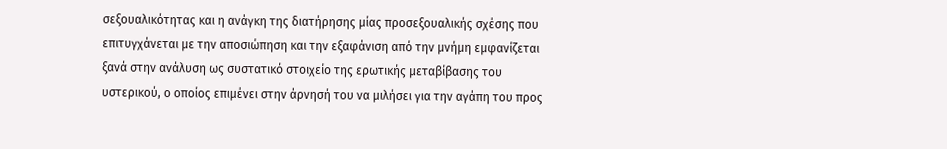σεξουαλικότητας και η ανάγκη της διατήρησης μίας προσεξουαλικής σχέσης που επιτυγχάνεται με την αποσιώπηση και την εξαφάνιση από την μνήμη εμφανίζεται ξανά στην ανάλυση ως συστατικό στοιχείο της ερωτικής μεταβίβασης του υστερικού, ο οποίος επιμένει στην άρνησή του να μιλήσει για την αγάπη του προς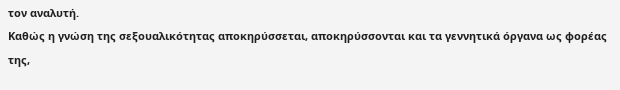τον αναλυτή.
Καθώς η γνώση της σεξουαλικότητας αποκηρύσσεται, αποκηρύσσονται και τα γεννητικά όργανα ως φορέας της,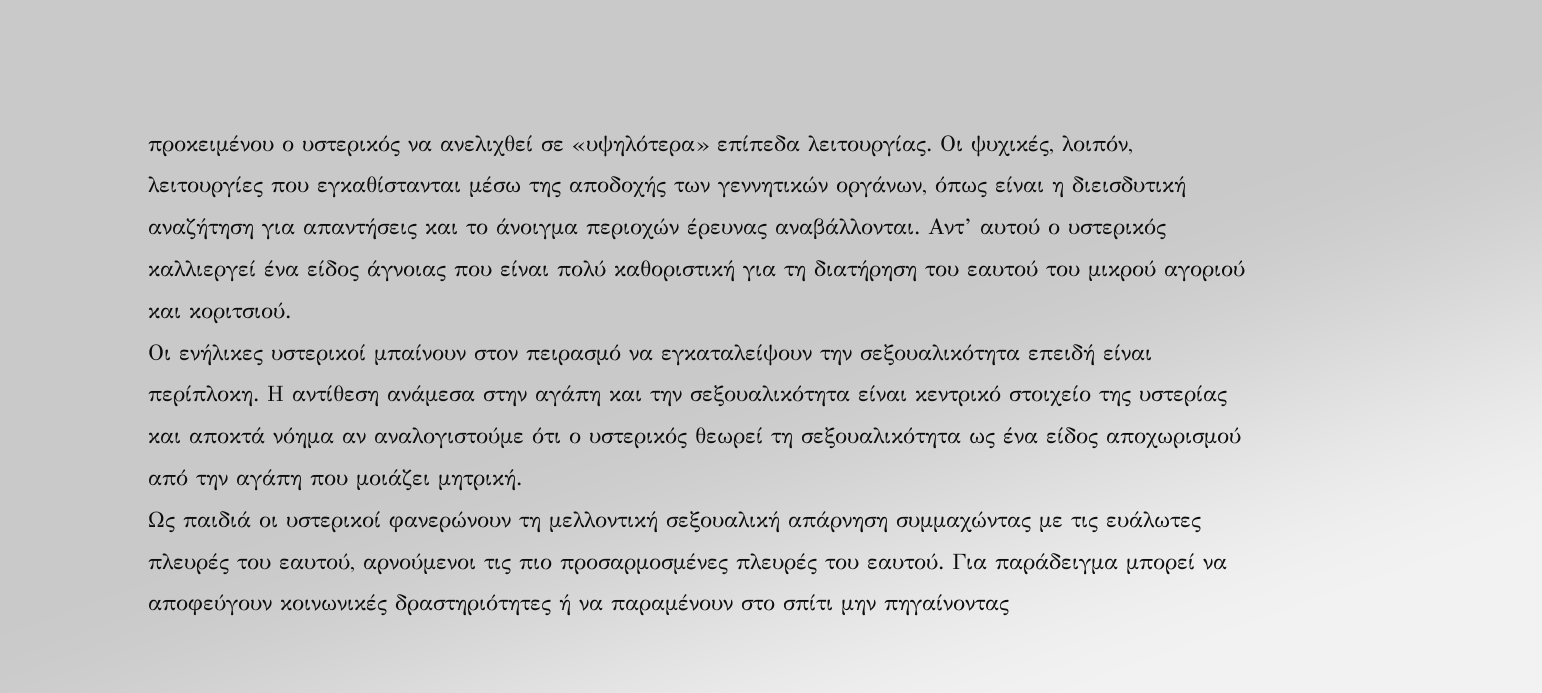προκειμένου ο υστερικός να ανελιχθεί σε «υψηλότερα» επίπεδα λειτουργίας. Οι ψυχικές, λοιπόν, λειτουργίες που εγκαθίστανται μέσω της αποδοχής των γεννητικών οργάνων, όπως είναι η διεισδυτική αναζήτηση για απαντήσεις και το άνοιγμα περιοχών έρευνας αναβάλλονται. Αντ’ αυτού ο υστερικός καλλιεργεί ένα είδος άγνοιας που είναι πολύ καθοριστική για τη διατήρηση του εαυτού του μικρού αγοριού και κοριτσιού.
Οι ενήλικες υστερικοί μπαίνουν στον πειρασμό να εγκαταλείψουν την σεξουαλικότητα επειδή είναι περίπλοκη. Η αντίθεση ανάμεσα στην αγάπη και την σεξουαλικότητα είναι κεντρικό στοιχείο της υστερίας και αποκτά νόημα αν αναλογιστούμε ότι ο υστερικός θεωρεί τη σεξουαλικότητα ως ένα είδος αποχωρισμού από την αγάπη που μοιάζει μητρική.
Ως παιδιά οι υστερικοί φανερώνουν τη μελλοντική σεξουαλική απάρνηση συμμαχώντας με τις ευάλωτες πλευρές του εαυτού, αρνούμενοι τις πιο προσαρμοσμένες πλευρές του εαυτού. Για παράδειγμα μπορεί να αποφεύγουν κοινωνικές δραστηριότητες ή να παραμένουν στο σπίτι μην πηγαίνοντας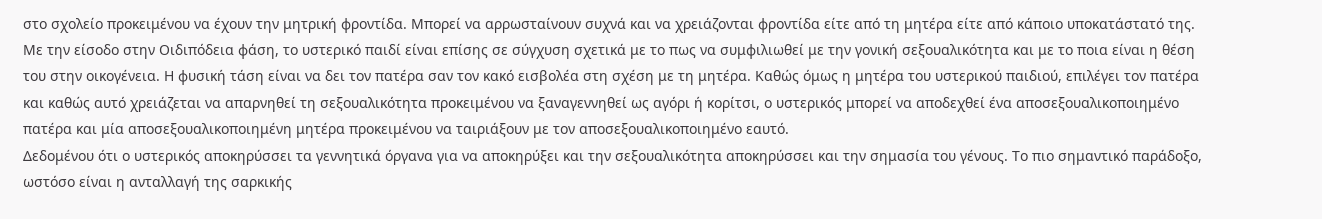στο σχολείο προκειμένου να έχουν την μητρική φροντίδα. Μπορεί να αρρωσταίνουν συχνά και να χρειάζονται φροντίδα είτε από τη μητέρα είτε από κάποιο υποκατάστατό της.
Με την είσοδο στην Οιδιπόδεια φάση, το υστερικό παιδί είναι επίσης σε σύγχυση σχετικά με το πως να συμφιλιωθεί με την γονική σεξουαλικότητα και με το ποια είναι η θέση του στην οικογένεια. Η φυσική τάση είναι να δει τον πατέρα σαν τον κακό εισβολέα στη σχέση με τη μητέρα. Καθώς όμως η μητέρα του υστερικού παιδιού, επιλέγει τον πατέρα και καθώς αυτό χρειάζεται να απαρνηθεί τη σεξουαλικότητα προκειμένου να ξαναγεννηθεί ως αγόρι ή κορίτσι, ο υστερικός μπορεί να αποδεχθεί ένα αποσεξουαλικοποιημένο πατέρα και μία αποσεξουαλικοποιημένη μητέρα προκειμένου να ταιριάξουν με τον αποσεξουαλικοποιημένο εαυτό.
Δεδομένου ότι ο υστερικός αποκηρύσσει τα γεννητικά όργανα για να αποκηρύξει και την σεξουαλικότητα αποκηρύσσει και την σημασία του γένους. Το πιο σημαντικό παράδοξο, ωστόσο είναι η ανταλλαγή της σαρκικής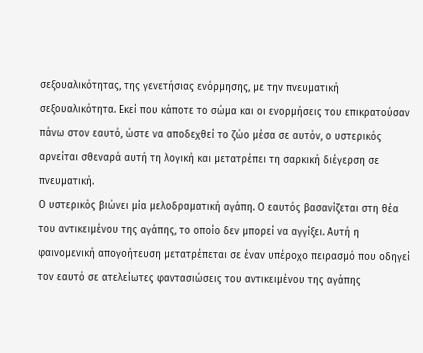σεξουαλικότητας, της γενετήσιας ενόρμησης, με την πνευματική σεξουαλικότητα. Εκεί που κάποτε το σώμα και οι ενορμήσεις του επικρατούσαν πάνω στον εαυτό, ώστε να αποδεχθεί το ζώο μέσα σε αυτόν, ο υστερικός αρνείται σθεναρά αυτή τη λογική και μετατρέπει τη σαρκική διέγερση σε πνευματική.
Ο υστερικός βιώνει μία μελοδραματική αγάπη. Ο εαυτός βασανίζεται στη θέα  του αντικειμένου της αγάπης, το οποίο δεν μπορεί να αγγίξει. Αυτή η φαινομενική απογοήτευση μετατρέπεται σε έναν υπέροχο πειρασμό που οδηγεί τον εαυτό σε ατελείωτες φαντασιώσεις του αντικειμένου της αγάπης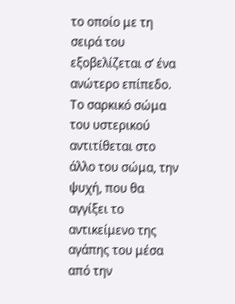το οποίο με τη σειρά του εξοβελίζεται σ’ ένα ανώτερο επίπεδο. Το σαρκικό σώμα του υστερικού αντιτίθεται στο άλλο του σώμα, την ψυχή, που θα αγγίξει το αντικείμενο της αγάπης του μέσα από την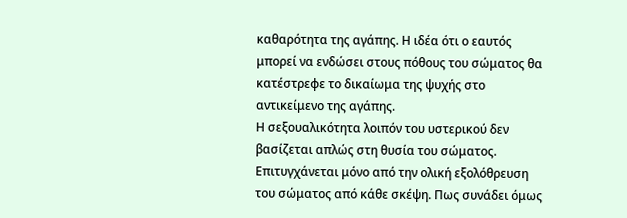καθαρότητα της αγάπης. Η ιδέα ότι ο εαυτός μπορεί να ενδώσει στους πόθους του σώματος θα κατέστρεφε το δικαίωμα της ψυχής στο αντικείμενο της αγάπης.
Η σεξουαλικότητα λοιπόν του υστερικού δεν βασίζεται απλώς στη θυσία του σώματος. Επιτυγχάνεται μόνο από την ολική εξολόθρευση του σώματος από κάθε σκέψη. Πως συνάδει όμως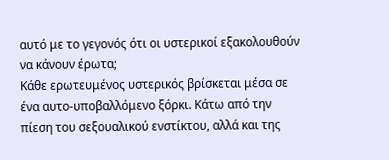αυτό με το γεγονός ότι οι υστερικοί εξακολουθούν να κάνουν έρωτα;
Κάθε ερωτευμένος υστερικός βρίσκεται μέσα σε ένα αυτο-υποβαλλόμενο ξόρκι. Κάτω από την πίεση του σεξουαλικού ενστίκτου, αλλά και της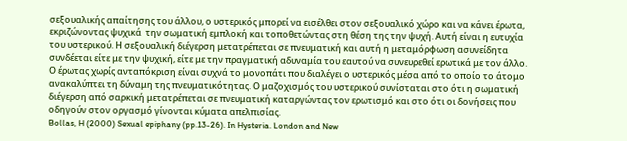σεξουαλικής απαίτησης του άλλου, ο υστερικός μπορεί να εισέλθει στον σεξουαλικό χώρο και να κάνει έρωτα, εκριζώνοντας ψυχικά  την σωματική εμπλοκή και τοποθετώντας στη θέση της την ψυχή. Αυτή είναι η ευτυχία του υστερικού. Η σεξουαλική διέγερση μετατρέπεται σε πνευματική και αυτή η μεταμόρφωση ασυνείδητα συνδέεται είτε με την ψυχική, είτε με την πραγματική αδυναμία του εαυτού να συνευρεθεί ερωτικά με τον άλλο.
Ο έρωτας χωρίς ανταπόκριση είναι συχνά το μονοπάτι που διαλέγει ο υστερικός μέσα από το οποίο το άτομο ανακαλύπτει τη δύναμη της πνευματικότητας. Ο μαζοχισμός του υστερικού συνίσταται στο ότι η σωματική διέγερση από σαρκική μετατρέπεται σε πνευματική καταργώντας τον ερωτισμό και στο ότι οι δονήσεις που οδηγούν στον οργασμό γίνονται κύματα απελπισίας.
Bollas, H (2000) Sexual epiphany (pp.13-26). In Hysteria. London and New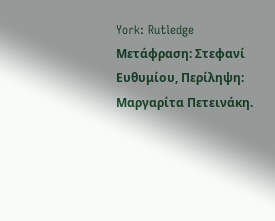York: Rutledge
Μετάφραση: Στεφανί Ευθυμίου, Περίληψη: Μαργαρίτα Πετεινάκη.